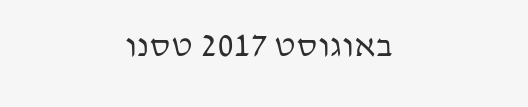באוגוסט 2017 טסנו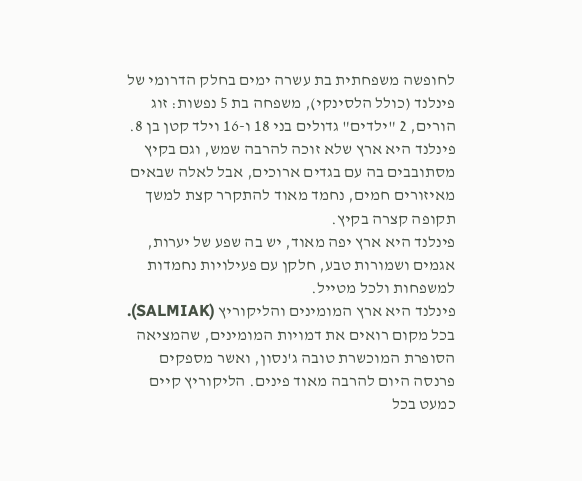לחופשה משפחתית בת עשרה ימים בחלק הדרומי של פינלנד (כולל הלסינקי), משפחה בת 5 נפשות: זוג הורים, 2 "ילדים" גדולים בני 18 ו-16 וילד קטן בן 8.
פינלנד היא ארץ שלא זוכה להרבה שמש, וגם בקיץ מסתובבים בה עם בגדים ארוכים, אבל לאלה שבאים מאיזורים חמים, נחמד מאוד להתקרר קצת למשך תקופה קצרה בקיץ.
פינלנד היא ארץ יפה מאוד, יש בה שפע של יערות, אגמים ושמורות טבע, חלקן עם פעילויות נחמדות למשפחות ולכל מטייל.
פינלנד היא ארץ המומינים והליקוריץ (SALMIAK). בכל מקום רואים את דמויות המומינים, שהמציאה הסופרת המוכשרת טובה ג'נסון, ואשר מספקים פרנסה היום להרבה מאוד פינים. הליקוריץ קיים כמעט בכל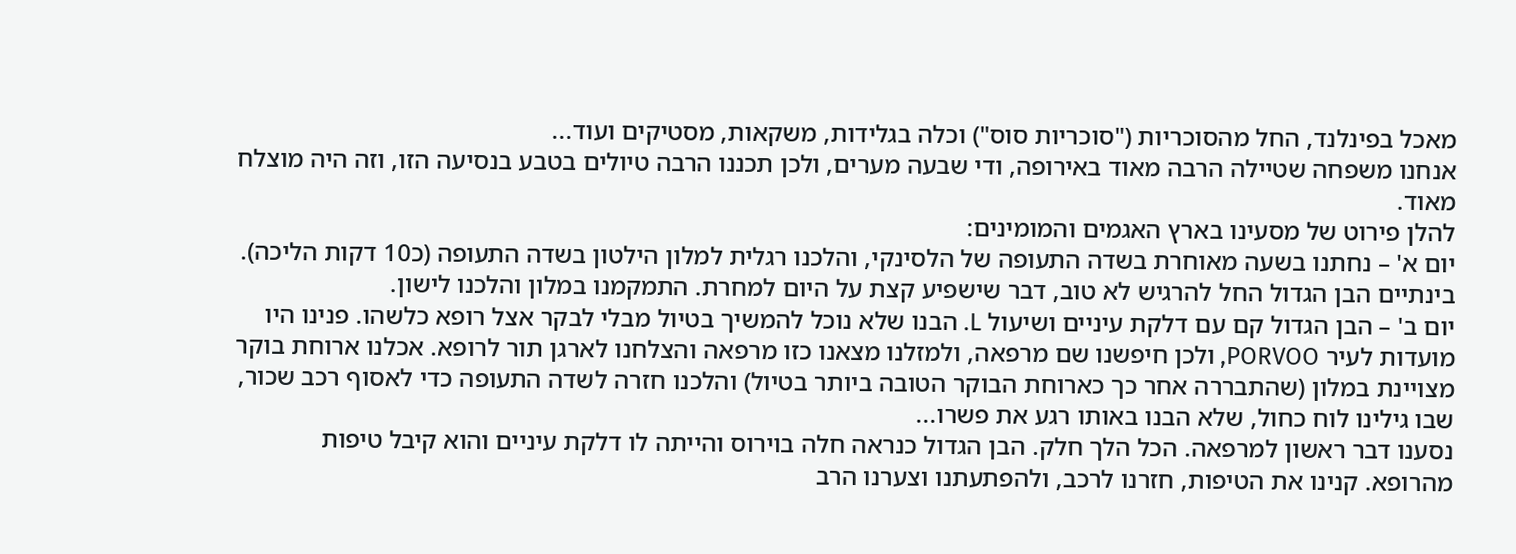מאכל בפינלנד, החל מהסוכריות ("סוכריות סוס") וכלה בגלידות, משקאות, מסטיקים ועוד...
אנחנו משפחה שטיילה הרבה מאוד באירופה, ודי שבעה מערים, ולכן תכננו הרבה טיולים בטבע בנסיעה הזו, וזה היה מוצלח מאוד.
להלן פירוט של מסעינו בארץ האגמים והמומינים:
יום א' – נחתנו בשעה מאוחרת בשדה התעופה של הלסינקי, והלכנו רגלית למלון הילטון בשדה התעופה (כ10 דקות הליכה). בינתיים הבן הגדול החל להרגיש לא טוב, דבר שישפיע קצת על היום למחרת. התמקמנו במלון והלכנו לישון.
יום ב' – הבן הגדול קם עם דלקת עיניים ושיעול L. הבנו שלא נוכל להמשיך בטיול מבלי לבקר אצל רופא כלשהו. פנינו היו מועדות לעיר PORVOO, ולכן חיפשנו שם מרפאה, ולמזלנו מצאנו כזו מרפאה והצלחנו לארגן תור לרופא. אכלנו ארוחת בוקר מצויינת במלון (שהתבררה אחר כך כארוחת הבוקר הטובה ביותר בטיול) והלכנו חזרה לשדה התעופה כדי לאסוף רכב שכור, שבו גילינו לוח כחול, שלא הבנו באותו רגע את פשרו...
נסענו דבר ראשון למרפאה. הכל הלך חלק. הבן הגדול כנראה חלה בוירוס והייתה לו דלקת עיניים והוא קיבל טיפות מהרופא. קנינו את הטיפות, חזרנו לרכב, ולהפתעתנו וצערנו הרב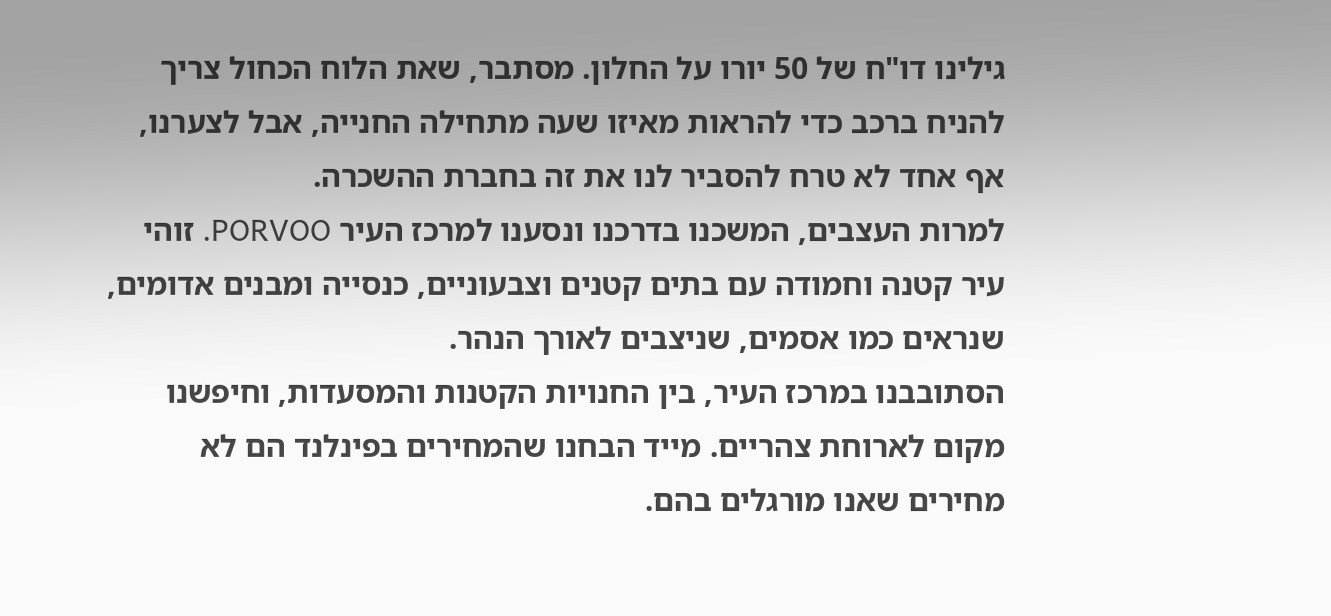גילינו דו"ח של 50 יורו על החלון. מסתבר, שאת הלוח הכחול צריך להניח ברכב כדי להראות מאיזו שעה מתחילה החנייה, אבל לצערנו, אף אחד לא טרח להסביר לנו את זה בחברת ההשכרה.
למרות העצבים, המשכנו בדרכנו ונסענו למרכז העיר PORVOO. זוהי עיר קטנה וחמודה עם בתים קטנים וצבעוניים, כנסייה ומבנים אדומים, שנראים כמו אסמים, שניצבים לאורך הנהר.
הסתובבנו במרכז העיר, בין החנויות הקטנות והמסעדות, וחיפשנו מקום לארוחת צהריים. מייד הבחנו שהמחירים בפינלנד הם לא מחירים שאנו מורגלים בהם.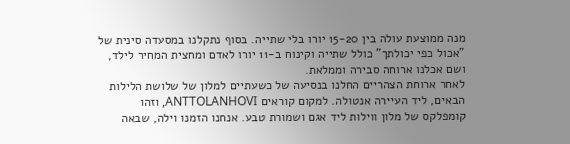מנה ממוצעת עולה בין 15-20 יורו בלי שתייה. בסוף נתקלנו במסעדה סינית של "אכול כפי יכולתך" כולל שתייה וקינוח ב-11 יורו לאדם ומחצית המחיר לילד, ושם אכלנו ארוחה סבירה וממלאת.
לאחר ארוחת הצהריים החלנו בנסיעה של כשעתיים למלון של שלושת הלילות הבאים, ליד העיירה אנטולה. למקום קוראים ANTTOLANHOVI, וזהו קומפלקס של מלון ווילות ליד אגם ושמורת טבע. אנחנו הזמנו וילה, שבאה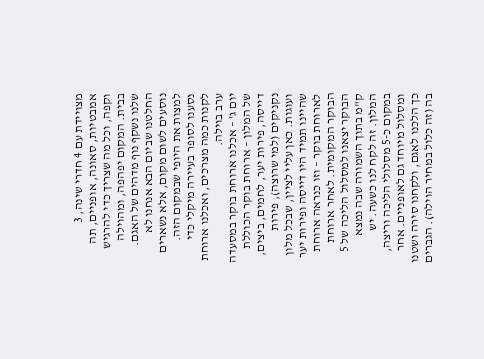מצויידת עם 4 חדרי שינה, 3 אמבטיות, סאונה, אופניים, תה וקפה, וכל מה שצריך כדי להרגיש בבית. המקום יפהפה, ומהוילה שלנו נשקף נוף מדהים של האגם.
החלטנו שביום הבא אנחנו לא נוסעים לשום מקום, אלא נשארים למצות את היופי שבמקום הזה. נסענו לסופר בעיירה מיקלי כדי לקנות כמה מצרכים, ואכלנו ארוחת ערב בוילה.
יום ג' – אכלנו ארוחת בוקר במסעדה של המלון – ארוחת בוקר הכוללת דייסה, פירות יער, לחמים, ביצים, נקניקים (למי שרוצה), פירות ועוגות. כאן עליי לציין, שבכל מלון שהיינו תמיד היו דייסה ופירות יער לארוחת בוקר – וזו כנראה ארוחת הבוקר המקומית. לאחר ארוחת הבוקר יצאנו למסלול הליכה של 5 ק"מ בתוך השמורה שבה נמצא המלון. זה לקח לנו כשעה. יש במקום כ-5 מסלולי הליכה וריצה, ומסלול מיוחד גם לאופניים. אחר כך הלכנו לאגם, ולקחנו סירה ושטנו בה (זה כלול במחיר הוילה). הגברים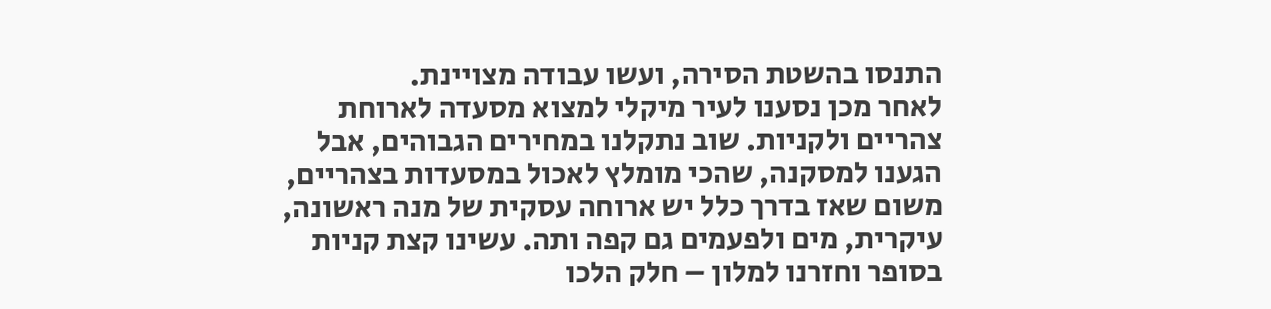התנסו בהשטת הסירה, ועשו עבודה מצויינת.
לאחר מכן נסענו לעיר מיקלי למצוא מסעדה לארוחת צהריים ולקניות. שוב נתקלנו במחירים הגבוהים, אבל הגענו למסקנה, שהכי מומלץ לאכול במסעדות בצהריים, משום שאז בדרך כלל יש ארוחה עסקית של מנה ראשונה, עיקרית, מים ולפעמים גם קפה ותה. עשינו קצת קניות בסופר וחזרנו למלון – חלק הלכו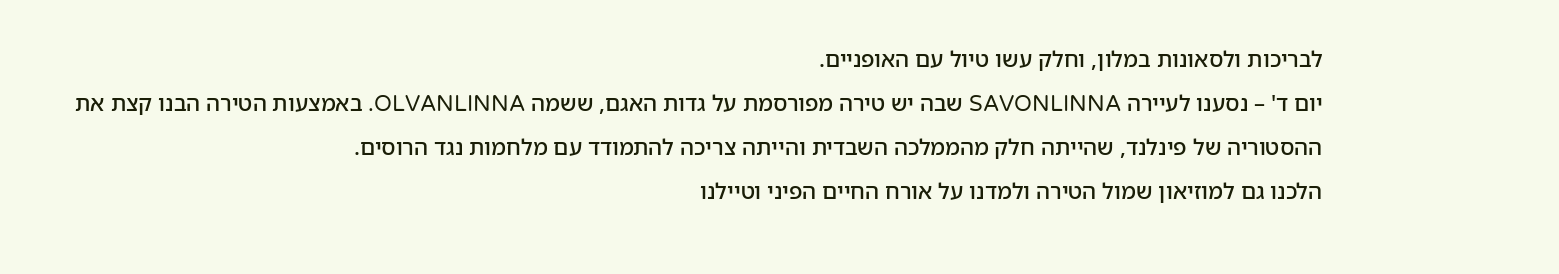לבריכות ולסאונות במלון, וחלק עשו טיול עם האופניים.
יום ד' – נסענו לעיירה SAVONLINNA שבה יש טירה מפורסמת על גדות האגם, ששמה OLVANLINNA. באמצעות הטירה הבנו קצת את ההסטוריה של פינלנד, שהייתה חלק מהממלכה השבדית והייתה צריכה להתמודד עם מלחמות נגד הרוסים.
הלכנו גם למוזיאון שמול הטירה ולמדנו על אורח החיים הפיני וטיילנו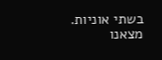בשתי אוניות.
מצאנו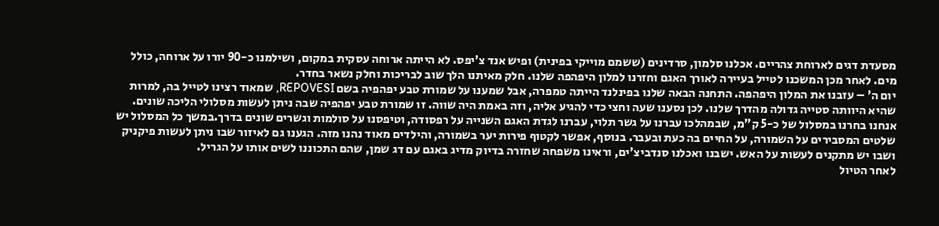מסעדת דגים לארוחת צהריים. אכלנו סלמון, סרדינים (ששמם מוייקי בפינית) ופיש אנד צ'יפס. לא הייתה ארוחה עסקית במקום, ושילמנו כ-90 יורו על ארוחה, כולל מים. לאחר מכן המשכנו לטייל בעיירה לאורך האגם וחזרנו למלון היפהפה שלנו. חלק מאיתנו הלך שוב לבריכות וחלק נשאר בחדר.
יום ה' – עזבנו את המלון היפהפה. התחנה הבאה שלנו בפינלנד הייתה טמפרה, אבל שמענו על שמורת טבע יפהפיה בשם REPOVESI, שמאוד רצינו לטייל בה, למרות שהיא היוותה סטייה גדולה מהדרך שלנו. לכן נסענו שעה וחצי כדי להגיע אליה, וזה באמת היה שווה. זו שמורת טבע יפהפיה שבה ניתן לעשות מסלולי הליכה שונים. אנחנו בחרנו במסלול של כ-5 ק"מ, שבמהלכו עברנו על גשר תלוי, עברנו לגדת האגם השנייה על רפסודה, וטיפסנו על סולמות וגשרים שונים בדרך.במשך כל המסלול יש שלטים המסבירים על השמורה, על החיים בה כעת ובעבר. בנוסף, אפשר לקטוף פירות יער בשמורה, והילדים מאוד נהנו מזה. הגענו גם לאיזור שבו ניתן לעשות פיקניק ושבו יש מתקנים לעשות על האש. ישבנו ואכלנו סנדביצ'ים, וראינו משפחה שחזרה בדיוק מדיג באגם עם דג שמן, שהם התכוננו לשים אותו על הגריל.
לאחר הטיול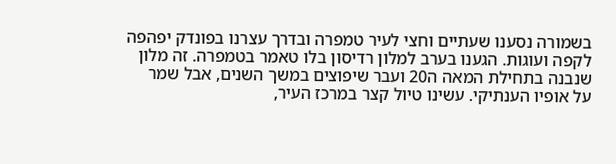בשמורה נסענו שעתיים וחצי לעיר טמפרה ובדרך עצרנו בפונדק יפהפה לקפה ועוגות. הגענו בערב למלון רדיסון בלו טאמר בטמפרה. זה מלון שנבנה בתחילת המאה ה20 ועבר שיפוצים במשך השנים, אבל שמר על אופיו הענתיקי. עשינו טיול קצר במרכז העיר,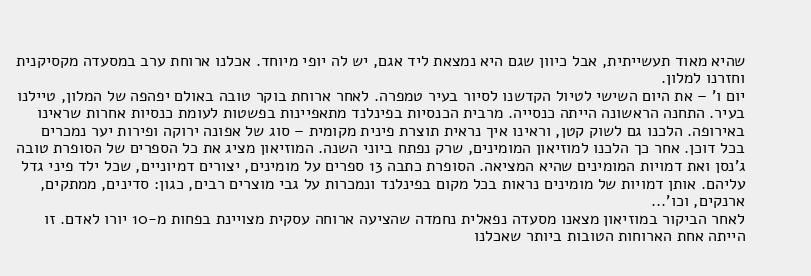שהיא מאוד תעשייתית, אבל כיוון שגם היא נמצאת ליד אגם, יש לה יופי מיוחד. אכלנו ארוחת ערב במסעדה מקסיקנית וחזרנו למלון.
יום ו' – את היום השישי לטיול הקדשנו לסיור בעיר טמפרה. לאחר ארוחת בוקר טובה באולם יפהפה של המלון, טיילנו בעיר. התחנה הראשונה הייתה כנסייה. מרבית הכנסיות בפינלנד מתאפיינות בפשטות לעומת כנסיות אחרות שראינו באירופה. הלכנו גם לשוק קטן, וראינו איך נראית תוצרת פינית מקומית – סוג של אפונה ירוקה ופירות יער נמכרים בכל דוכן. אחר כך הלכנו למוזיאון המומינים, שרק נפתח ביוני השנה. המוזיאון מציג את כל הספרים של הסופרת טובה ג'נסן ואת דמויות המומינים שהיא המציאה. הסופרת כתבה 13 ספרים על מומינים, יצורים דמיוניים, שכל ילד פיני גדל עליהם. אותן דמויות של מומינים נראות בכל מקום בפינלנד ונמכרות על גבי מוצרים רבים, כגון: סדינים, ממתקים, ארנקים, וכו'...
לאחר הביקור במוזיאון מצאנו מסעדה נפאלית נחמדה שהציעה ארוחה עסקית מצויינת בפחות מ-10 יורו לאדם. זו הייתה אחת הארוחות הטובות ביותר שאכלנו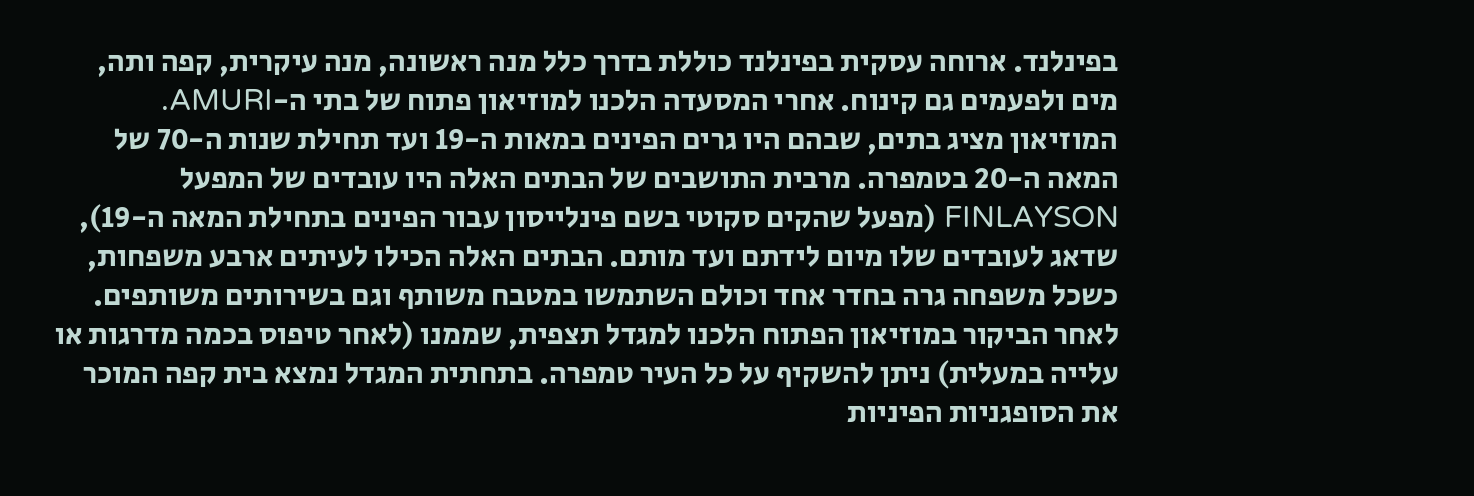בפינלנד. ארוחה עסקית בפינלנד כוללת בדרך כלל מנה ראשונה, מנה עיקרית, קפה ותה, מים ולפעמים גם קינוח. אחרי המסעדה הלכנו למוזיאון פתוח של בתי ה-AMURI. המוזיאון מציג בתים, שבהם היו גרים הפינים במאות ה-19 ועד תחילת שנות ה-70 של המאה ה-20 בטמפרה. מרבית התושבים של הבתים האלה היו עובדים של המפעל FINLAYSON (מפעל שהקים סקוטי בשם פינלייסון עבור הפינים בתחילת המאה ה-19), שדאג לעובדים שלו מיום לידתם ועד מותם. הבתים האלה הכילו לעיתים ארבע משפחות, כשכל משפחה גרה בחדר אחד וכולם השתמשו במטבח משותף וגם בשירותים משותפים. לאחר הביקור במוזיאון הפתוח הלכנו למגדל תצפית, שממנו (לאחר טיפוס בכמה מדרגות או עלייה במעלית) ניתן להשקיף על כל העיר טמפרה. בתחתית המגדל נמצא בית קפה המוכר את הסופגניות הפיניות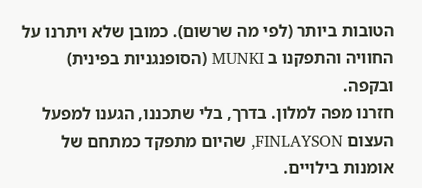הטובות ביותר (לפי מה שרשום). כמובן שלא ויתרנו על החוויה והתפקנו ב MUNKI (הסופנגניות בפינית) ובקפה.
חזרנו מפה למלון. בדרך, בלי שתכננו, הגענו למפעל העצום FINLAYSON, שהיום מתפקד כמתחם של אומנות בילויים.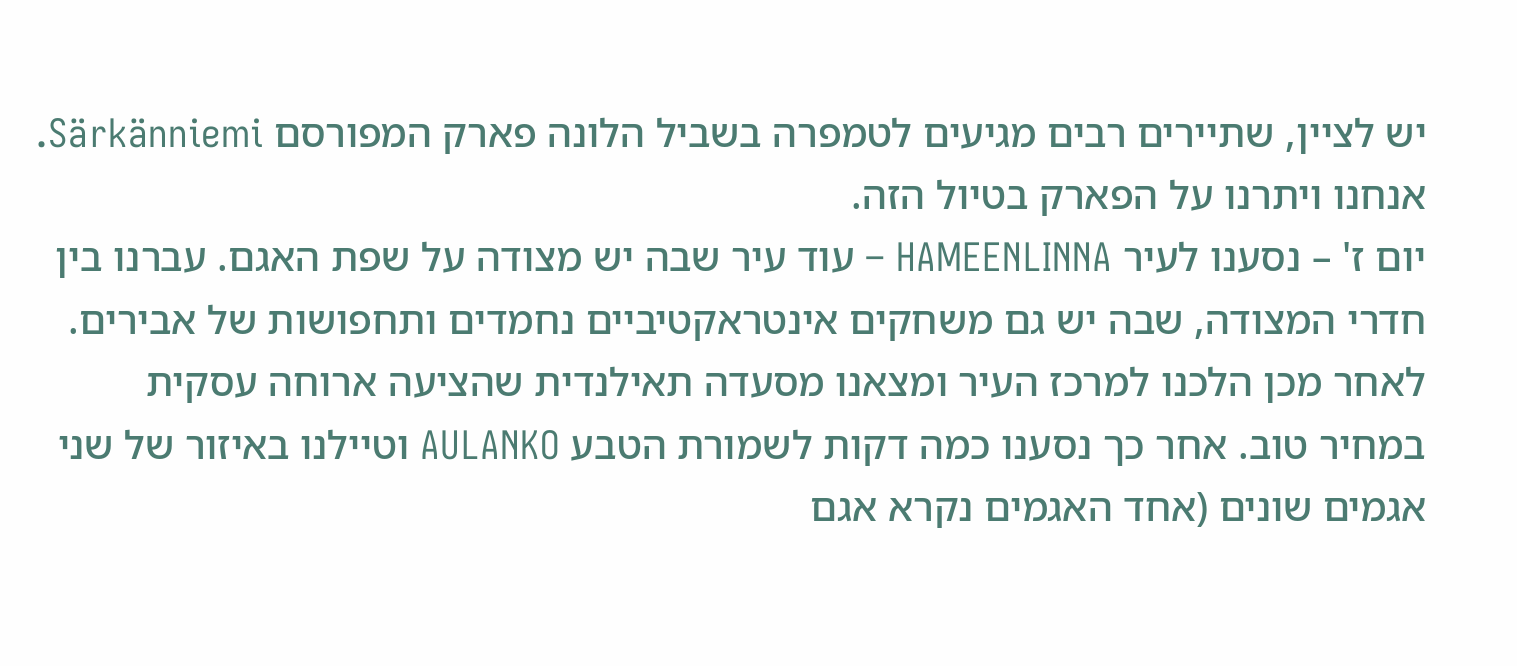יש לציין, שתיירים רבים מגיעים לטמפרה בשביל הלונה פארק המפורסם Särkänniemi. אנחנו ויתרנו על הפארק בטיול הזה.
יום ז' – נסענו לעיר HAMEENLINNA – עוד עיר שבה יש מצודה על שפת האגם. עברנו בין חדרי המצודה, שבה יש גם משחקים אינטראקטיביים נחמדים ותחפושות של אבירים.
לאחר מכן הלכנו למרכז העיר ומצאנו מסעדה תאילנדית שהציעה ארוחה עסקית במחיר טוב. אחר כך נסענו כמה דקות לשמורת הטבע AULANKO וטיילנו באיזור של שני אגמים שונים (אחד האגמים נקרא אגם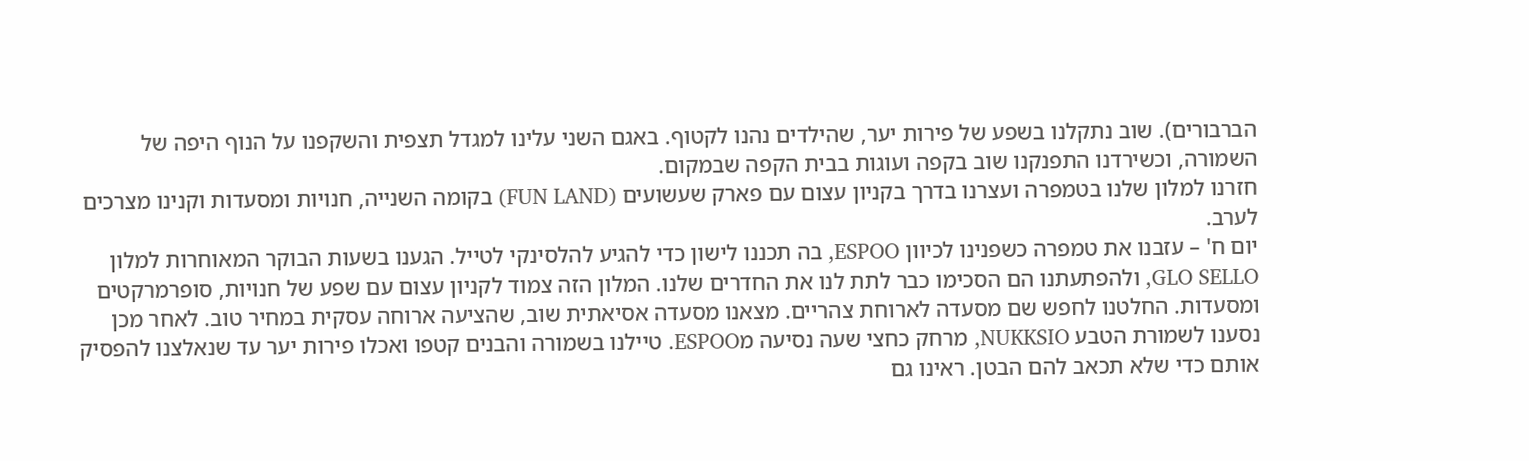הברבורים). שוב נתקלנו בשפע של פירות יער, שהילדים נהנו לקטוף. באגם השני עלינו למגדל תצפית והשקפנו על הנוף היפה של השמורה, וכשירדנו התפנקנו שוב בקפה ועוגות בבית הקפה שבמקום.
חזרנו למלון שלנו בטמפרה ועצרנו בדרך בקניון עצום עם פארק שעשועים (FUN LAND) בקומה השנייה, חנויות ומסעדות וקנינו מצרכים לערב.
יום ח' – עזבנו את טמפרה כשפנינו לכיוון ESPOO, בה תכננו לישון כדי להגיע להלסינקי לטייל. הגענו בשעות הבוקר המאוחרות למלון GLO SELLO, ולהפתעתנו הם הסכימו כבר לתת לנו את החדרים שלנו. המלון הזה צמוד לקניון עצום עם שפע של חנויות, סופרמרקטים ומסעדות. החלטנו לחפש שם מסעדה לארוחת צהריים. מצאנו מסעדה אסיאתית שוב, שהציעה ארוחה עסקית במחיר טוב. לאחר מכן נסענו לשמורת הטבע NUKKSIO, מרחק כחצי שעה נסיעה מESPOO. טיילנו בשמורה והבנים קטפו ואכלו פירות יער עד שנאלצנו להפסיק אותם כדי שלא תכאב להם הבטן. ראינו גם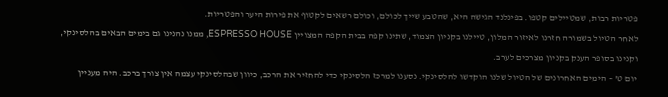פטריות רבות, שמטיילים קטפו. בפינלנד הגישה היא, שהטבע שייך לכולם, וכולם רשאים לקטוף את פירות היער והפטריות.
לאחר הטיול בשמורה חזרנו לאיזור המלון, טיילנו בקניון הצמוד, שתינו קפה בבית הקפה המצויין ESPRESSO HOUSE, ממנו נהנינו גם בימים הבאים בהלסינקי, וקנינו בסופר הענק בקניון מצרכים לערב.
יום ט' – הימים האחרונים של הטיול שלנו הוקדשו להלסינקי. נסענו למרכז הלסינקי כדי להחזיר את הרכב, כיוון שבהלסינקי עצמה אין צורך ברכב. היה מעניין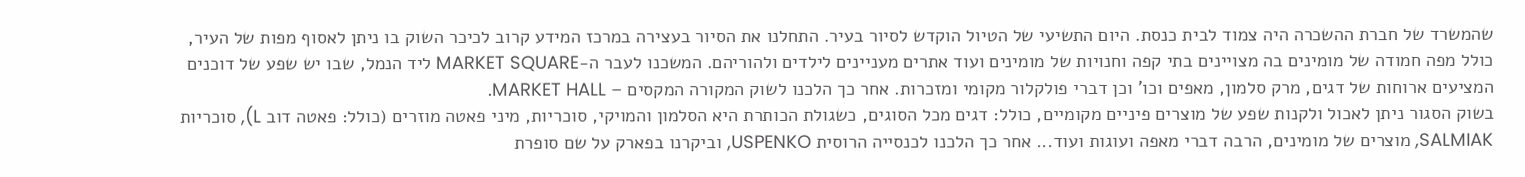שהמשרד של חברת ההשכרה היה צמוד לבית כנסת. היום התשיעי של הטיול הוקדש לסיור בעיר. התחלנו את הסיור בעצירה במרכז המידע קרוב לכיכר השוק בו ניתן לאסוף מפות של העיר, כולל מפה חמודה של מומינים בה מצויינים בתי קפה וחנויות של מומינים ועוד אתרים מעניינים לילדים ולהוריהם. המשכנו לעבר ה-MARKET SQUARE ליד הנמל, שבו יש שפע של דוכנים המציעים ארוחות של דגים, מרק סלמון, מאפים וכו' וכן דברי פולקלור מקומי ומזכרות. אחר כך הלכנו לשוק המקורה המקסים – MARKET HALL.
בשוק הסגור ניתן לאכול ולקנות שפע של מוצרים פיניים מקומיים, כולל: דגים מכל הסוגים, כשגולת הכותרת היא הסלמון והמויקי, סוכריות, מיני פאטה מוזרים (כולל: פאטה דוב L), סוכריות SALMIAK, מוצרים של מומינים, הרבה דברי מאפה ועוגות ועוד... אחר כך הלכנו לכנסייה הרוסית USPENKO, וביקרנו בפארק על שם סופרת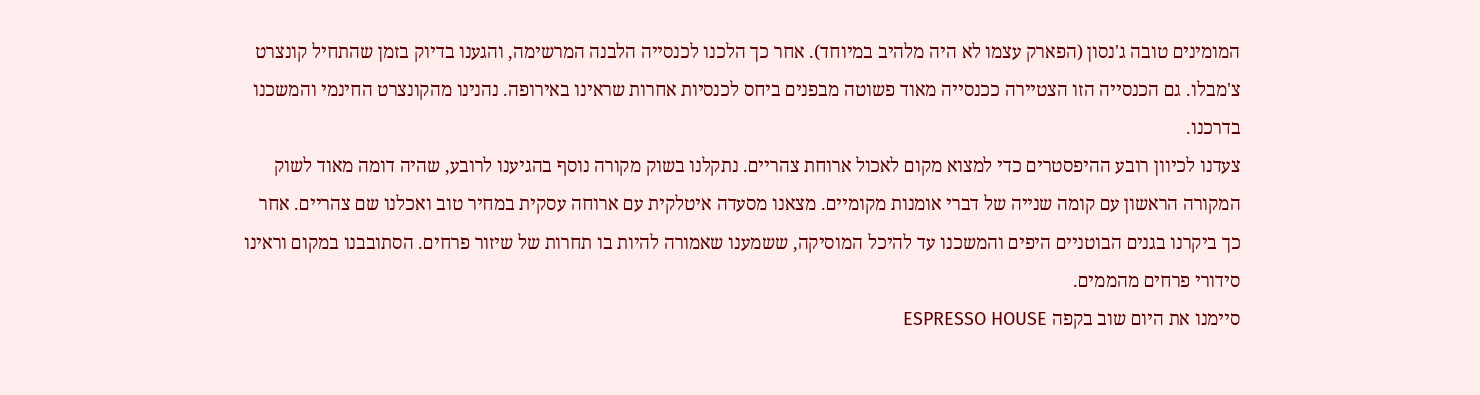המומינים טובה ג'נסון (הפארק עצמו לא היה מלהיב במיוחד). אחר כך הלכנו לכנסייה הלבנה המרשימה, והגענו בדיוק בזמן שהתחיל קונצרט צ'מבלו. גם הכנסייה הזו הצטיירה ככנסייה מאוד פשוטה מבפנים ביחס לכנסיות אחרות שראינו באירופה. נהנינו מהקונצרט החינמי והמשכנו בדרכנו.
צעדנו לכיוון רובע ההיפסטרים כדי למצוא מקום לאכול ארוחת צהריים. נתקלנו בשוק מקורה נוסף בהגיענו לרובע, שהיה דומה מאוד לשוק המקורה הראשון עם קומה שנייה של דברי אומנות מקומיים. מצאנו מסעדה איטלקית עם ארוחה עסקית במחיר טוב ואכלנו שם צהריים. אחר כך ביקרנו בגנים הבוטניים היפים והמשכנו עד להיכל המוסיקה, ששמענו שאמורה להיות בו תחרות של שיזור פרחים. הסתובבנו במקום וראינו סידורי פרחים מהממים.
סיימנו את היום שוב בקפה ESPRESSO HOUSE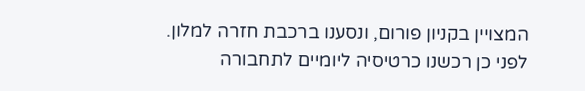המצויין בקניון פורום, ונסענו ברכבת חזרה למלון. לפני כן רכשנו כרטיסיה ליומיים לתחבורה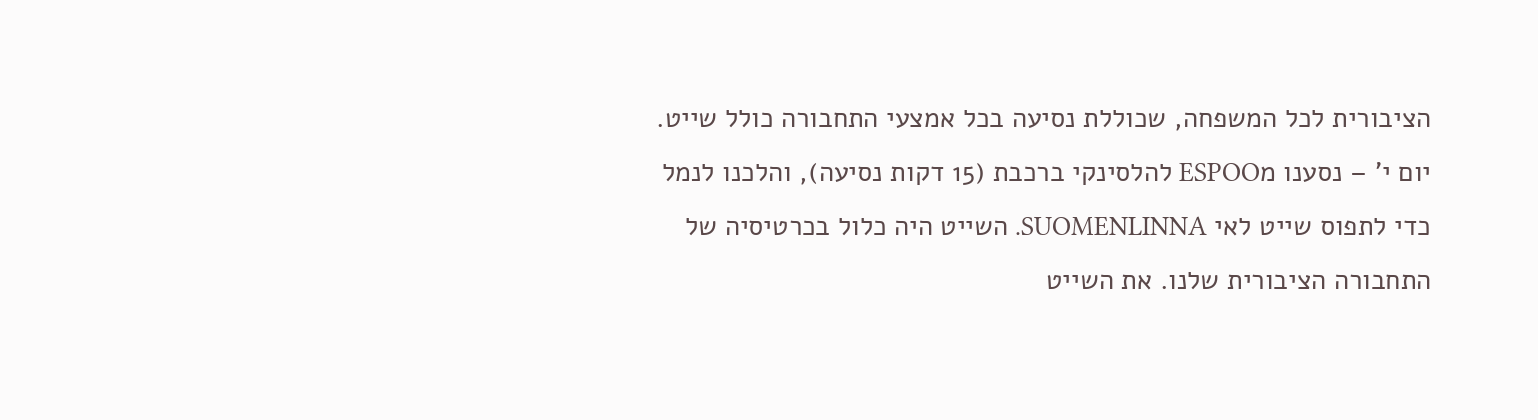הציבורית לכל המשפחה, שכוללת נסיעה בכל אמצעי התחבורה כולל שייט.
יום י' – נסענו מESPOO להלסינקי ברכבת (15 דקות נסיעה), והלכנו לנמל כדי לתפוס שייט לאי SUOMENLINNA. השייט היה כלול בכרטיסיה של התחבורה הציבורית שלנו. את השייט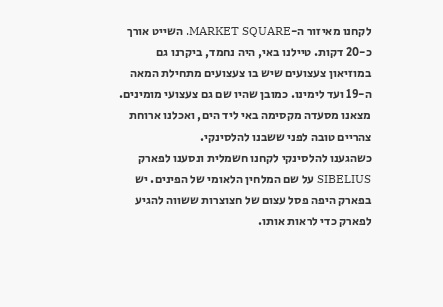לקחנו מאיזור ה-MARKET SQUARE. השייט אורך כ-20 דקות. טיילנו באי, היה נחמד, ביקרנו גם במוזיאון צעצועים שיש בו צעצועים מתחילת המאה ה-19 ועד לימינו. כמובן שהיו שם גם צעצועי מומינים. מצאנו מסעדה מקסימה באי ליד הים, ואכלנו ארוחת צהריים טובה לפני ששבנו להלסינקי.
כשהגענו להלסינקי לקחנו חשמלית ונסענו לפארק SIBELIUS על שם המלחין הלאומי של הפינים. יש בפארק היפה פסל עצום של חצוצרות ששווה להגיע לפארק כדי לראות אותו.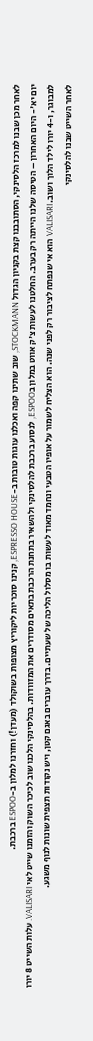לאחר מכן שבנו למרכז הלסינקי, הסתובבנו קצת בקניון הגדול STOCKMANN, שוב שתינו קפה ואכלנו עוגות טובות ב-ESPRESSO HOUSE, קנינו סוכריות ליקוריץ מצופות בשוקולד (מעדן!) וחזרנו למלון ב-ESPOO ברכבת.
יום יא'- היום האחרון – הטיסה שלנו הייתה רק בערב. החלטנו לעשות צ'ק אווט במלון בESPOO, לנסוע ברכבת להלסינקי ולהשאיר בתחנת הרכבת בתאים מסודרים את המזוודות. בהלסינקי הלכנו שוב לכיכר השוק והזמנו שייט לאי VALISARI. עלות השייט 8 יורו למבוגר, ו-4 יורו לילד הלוך ושוב. VALISARI הוא אי שנפתח לציבור רק לפני שנה. הוא הצליח לשמור על אופיו הטבעי ונחמד מאוד לעשות בו מסלול הליכה של שעתיים. בדרך עוברים באגם קטן, ויש נקודות תצפית שונות לנוף משגע.
לאחר השייט שבנו להלסינקי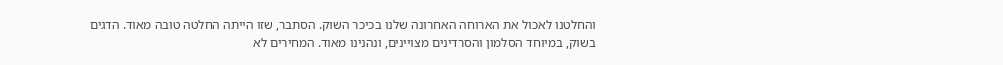והחלטנו לאכול את הארוחה האחרונה שלנו בכיכר השוק. הסתבר, שזו הייתה החלטה טובה מאוד. הדגים בשוק, במיוחד הסלמון והסרדינים מצויינים, ונהנינו מאוד. המחירים לא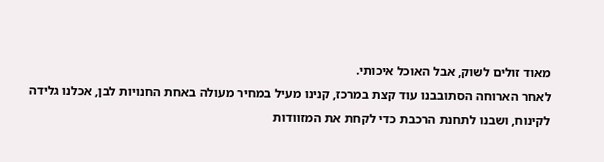מאוד זולים לשוק, אבל האוכל איכותי.
לאחר הארוחה הסתובבנו עוד קצת במרכז, קנינו מעיל במחיר מעולה באחת החנויות לבן, אכלנו גלידה לקינוח, ושבנו לתחנת הרכבת כדי לקחת את המזוודות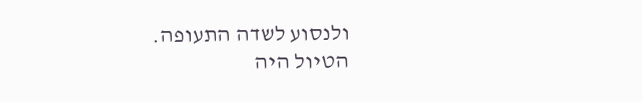ולנסוע לשדה התעופה.
הטיול היה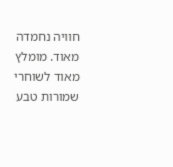חוויה נחמדה מאוד. מומלץ מאוד לשוחרי שמורות טבע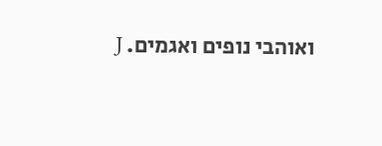ואוהבי נופים ואגמים. J